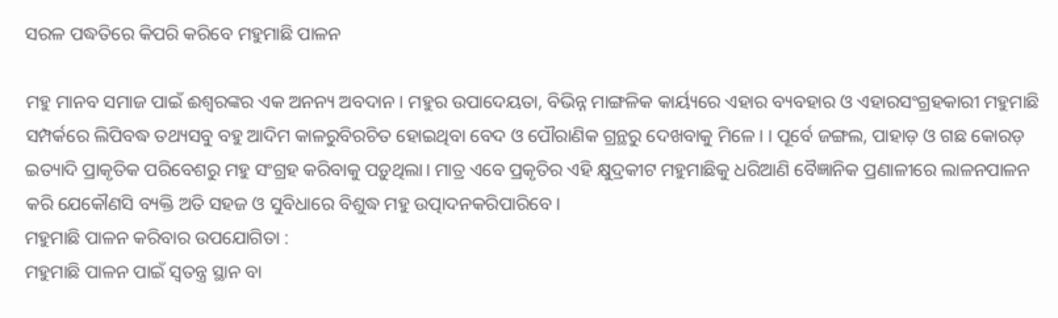ସରଳ ପଦ୍ଧତିରେ କିପରି କରିବେ ମହୁମାଛି ପାଳନ

ମହୁ ମାନବ ସମାଜ ପାଇଁ ଈଶ୍ବରଙ୍କର ଏକ ଅନନ୍ୟ ଅବଦାନ। ମହୁର ଉପାଦେୟତା, ବିଭିନ୍ନ ମାଙ୍ଗଳିକ କାର୍ୟ୍ୟରେ ଏହାର ବ୍ୟବହାର ଓ ଏହାରସଂଗ୍ରହକାରୀ ମହୁମାଛି ସମ୍ପର୍କରେ ଲିପିବଦ୍ଧ ତଥ୍ୟସବୁ ବହୁ ଆଦିମ କାଳରୁବିରଚିତ ହୋଇଥିବା ବେଦ ଓ ପୌରାଣିକ ଗ୍ରନ୍ଥରୁ ଦେଖବାକୁ ମିଳେ। । ପୂର୍ବେ ଜଙ୍ଗଲ, ପାହାଡ଼ ଓ ଗଛ କୋରଡ଼ ଇତ୍ୟାଦି ପ୍ରାକୃତିକ ପରିବେଶରୁ ମହୁ ସଂଗ୍ରହ କରିବାକୁ ପଡ଼ୁଥିଲା। ମାତ୍ର ଏବେ ପ୍ରକୃତିର ଏହି କ୍ଷୁଦ୍ରକୀଟ ମହୁମାଛିକୁ ଧରିଆଣି ବୈଜ୍ଞାନିକ ପ୍ରଣାଳୀରେ ଲାଳନପାଳନ କରି ଯେକୌଣସି ବ୍ୟକ୍ତି ଅତି ସହଜ ଓ ସୁବିଧାରେ ବିଶୁଦ୍ଧ ମହୁ ଉତ୍ପାଦନକରିପାରିବେ।
ମହୁମାଛି ପାଳନ କରିବାର ଉପଯୋଗିତା :
ମହୁମାଛି ପାଳନ ପାଇଁ ସ୍ବତନ୍ତ୍ର ସ୍ଥାନ ବା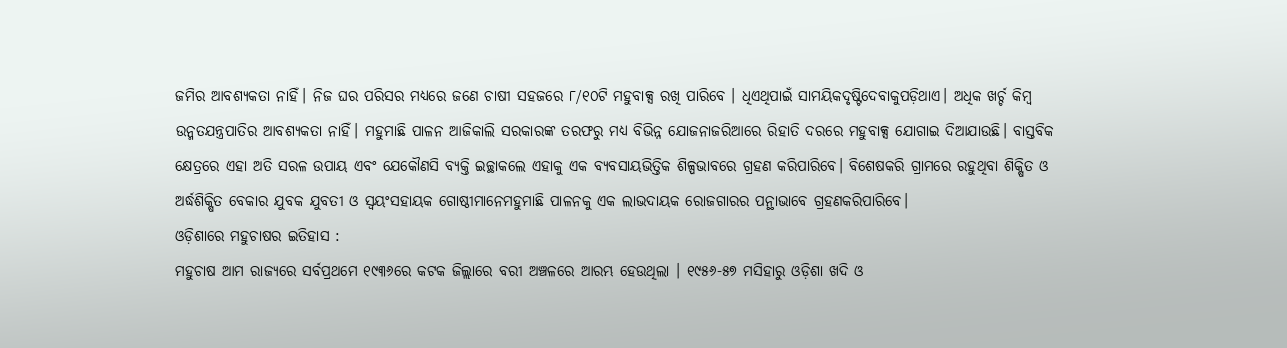ଜମିର ଆବଶ୍ୟକତା ନାହିଁ। ନିଜ ଘର ପରିସର ମଧ୍ୟରେ ଜଣେ ଚାଷୀ ସହଜରେ ୮/୧୦ଟି ମହୁବାକ୍ସ ରଖି ପାରିବେ । ଧିଏଥିପାଇଁ ସାମୟିକଦୃଷ୍ଟିଦେବାକୁପଡ଼ିଥାଏ। ଅଧିକ ଖର୍ଚ୍ଚ କିମ୍ବ ଉନ୍ମତଯନ୍ତ୍ରପାତିର ଆବଶ୍ୟକତା ନାହିଁ। ମହୁମାଛି ପାଳନ ଆଜିକାଲି ସରକାରଙ୍କ ତରଫରୁ ମଧ୍ୟ ବିଭିନ୍ନ ଯୋଜନାଜରିଆରେ ରିହାତି ଦରରେ ମହୁବାକ୍ସ ଯୋଗାଇ ଦିଆଯାଉଛି। ବାସ୍ତବିକ କ୍ଷେତ୍ରରେ ଏହା ଅତି ସରଳ ଉପାୟ ଏବଂ ଯେକୌଣସି ବ୍ୟକ୍ତି ଇଚ୍ଛାକଲେ ଏହାକୁ ଏକ ବ୍ୟବସାୟଭିତ୍ତିକ ଶିଳ୍ପଭାବରେ ଗ୍ରହଣ କରିପାରିବେ। ବିଶେଷକରି ଗ୍ରାମରେ ରହୁଥିବା ଶିକ୍ଷିତ ଓ ଅର୍ଦ୍ଧଶିକ୍ଷିତ ବେକାର ଯୁବକ ଯୁବତୀ ଓ ସ୍ଵୟଂସହାୟକ ଗୋଷ୍ଠୀମାନେମହୁମାଛି ପାଳନକୁ ଏକ ଲାଭଦାୟକ ରୋଜଗାରର ପନ୍ଥାଭାବେ ଗ୍ରହଣକରିପାରିବେ।
ଓଡ଼ିଶାରେ ମହୁଚାଷର ଇତିହାସ :
ମହୁଚାଷ ଆମ ରାଜ୍ୟରେ ସର୍ବପ୍ରଥମେ ୧୯୩୬ରେ କଟକ ଜିଲ୍ଲାରେ ବରୀ ଅଞ୍ଚଳରେ ଆରମ୍ଭ ହେଉଥିଲା । ୧୯୫୬-୫୭ ମସିହାରୁ ଓଡ଼ିଶା ଖଦି ଓ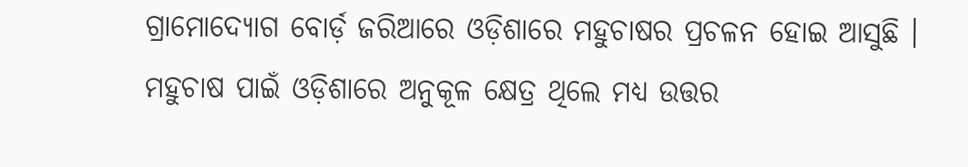ଗ୍ରାମୋଦ୍ୟୋଗ ବୋର୍ଡ଼ ଜରିଆରେ ଓଡ଼ିଶାରେ ମହୁଚାଷର ପ୍ରଚଳନ ହୋଇ ଆସୁଛି । ମହୁଚାଷ ପାଇଁ ଓଡ଼ିଶାରେ ଅନୁକୂଳ କ୍ଷେତ୍ର ଥିଲେ ମଧ୍ୟ ଉତ୍ତର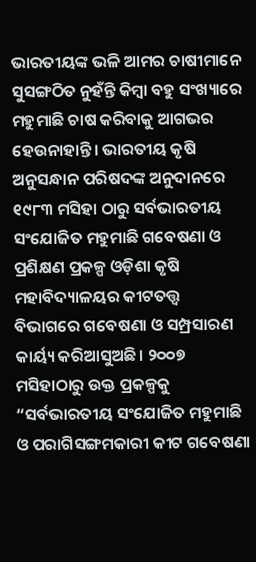ଭାରତୀୟଙ୍କ ଭଳି ଆମର ଚାଷୀମାନେ ସୁସଙ୍ଗଠିତ ନୁହଁନ୍ତି କିମ୍ବା ବହୁ ସଂଖ୍ୟାରେ ମହୁମାଛି ଚାଷ କରିବାକୁ ଆଗଭର ହେଉନାହାନ୍ତି। ଭାରତୀୟ କୃଷି ଅନୁସନ୍ଧାନ ପରିଷଦଙ୍କ ଅନୁଦାନରେ ୧୯୮୩ ମସିହା ଠାରୁ ସର୍ବଭାରତୀୟ ସଂଯୋଜିତ ମହୁମାଛି ଗବେଷଣା ଓ ପ୍ରଶିକ୍ଷଣ ପ୍ରକଳ୍ପ ଓଡ଼ିଶା କୃଷି ମହାବିଦ୍ୟାଳୟର କୀଟତତ୍ତ୍ବ ବିଭାଗରେ ଗବେଷଣା ଓ ସମ୍ପ୍ରସାରଣ କାର୍ୟ୍ୟ କରିଆସୁଅଛି। ୨୦୦୭ ମସିହାଠାରୁ ଉକ୍ତ ପ୍ରକଳ୍ପକୁ “ସର୍ବଭାରତୀୟ ସଂଯୋଜିତ ମହୁମାଛି ଓ ପରାଗିସଙ୍ଗମକାରୀ କୀଟ ଗବେଷଣା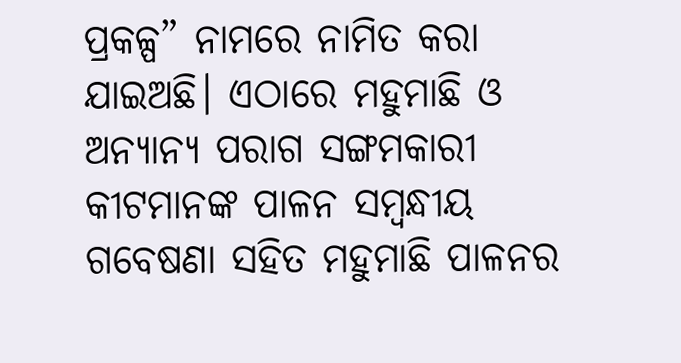ପ୍ରକଳ୍ପ” ନାମରେ ନାମିତ କରା ଯାଇଅଛି। ଏଠାରେ ମହୁମାଛି ଓ ଅନ୍ୟାନ୍ୟ ପରାଗ ସଙ୍ଗମକାରୀ କୀଟମାନଙ୍କ ପାଳନ ସମ୍ବନ୍ଧୀୟ ଗବେଷଣା ସହିତ ମହୁମାଛି ପାଳନର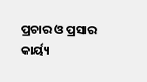ପ୍ରଚାର ଓ ପ୍ରସାର କାର୍ୟ୍ୟ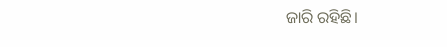ଜାରି ରହିଛି।